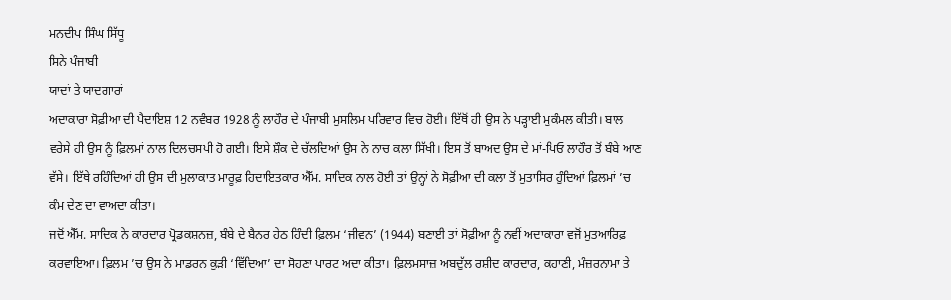ਮਨਦੀਪ ਸਿੰਘ ਸਿੱਧੂ
ਸਿਨੇ ਪੰਜਾਬੀ
ਯਾਦਾਂ ਤੇ ਯਾਦਗਾਰਾਂ
ਅਦਾਕਾਰਾ ਸੋਫ਼ੀਆ ਦੀ ਪੈਦਾਇਸ਼ 12 ਨਵੰਬਰ 1928 ਨੂੰ ਲਾਹੌਰ ਦੇ ਪੰਜਾਬੀ ਮੁਸਲਿਮ ਪਰਿਵਾਰ ਵਿਚ ਹੋਈ। ਇੱਥੋਂ ਹੀ ਉਸ ਨੇ ਪੜ੍ਹਾਈ ਮੁਕੰਮਲ ਕੀਤੀ। ਬਾਲ ਵਰੇਸੇ ਹੀ ਉਸ ਨੂੰ ਫ਼ਿਲਮਾਂ ਨਾਲ ਦਿਲਚਸਪੀ ਹੋ ਗਈ। ਇਸੇ ਸ਼ੌਕ ਦੇ ਚੱਲਦਿਆਂ ਉਸ ਨੇ ਨਾਚ ਕਲਾ ਸਿੱਖੀ। ਇਸ ਤੋਂ ਬਾਅਦ ਉਸ ਦੇ ਮਾਂ-ਪਿਓ ਲਾਹੌਰ ਤੋਂ ਬੰਬੇ ਆਣ ਵੱਸੇ। ਇੱਥੇ ਰਹਿੰਦਿਆਂ ਹੀ ਉਸ ਦੀ ਮੁਲਾਕਾਤ ਮਾਰੂਫ਼ ਹਿਦਾਇਤਕਾਰ ਐੱਮ. ਸਾਦਿਕ ਨਾਲ ਹੋਈ ਤਾਂ ਉਨ੍ਹਾਂ ਨੇ ਸੋਫ਼ੀਆ ਦੀ ਕਲਾ ਤੋਂ ਮੁਤਾਸਿਰ ਹੁੰਦਿਆਂ ਫ਼ਿਲਮਾਂ ’ਚ ਕੰਮ ਦੇਣ ਦਾ ਵਾਅਦਾ ਕੀਤਾ।
ਜਦੋਂ ਐੱਮ. ਸਾਦਿਕ ਨੇ ਕਾਰਦਾਰ ਪ੍ਰੋਡਕਸ਼ਨਜ਼, ਬੰਬੇ ਦੇ ਬੈਨਰ ਹੇਠ ਹਿੰਦੀ ਫ਼ਿਲਮ ‘ਜੀਵਨ’ (1944) ਬਣਾਈ ਤਾਂ ਸੋਫ਼ੀਆ ਨੂੰ ਨਵੀਂ ਅਦਾਕਾਰਾ ਵਜੋਂ ਮੁਤਆਰਿਫ਼ ਕਰਵਾਇਆ। ਫ਼ਿਲਮ ’ਚ ਉਸ ਨੇ ਮਾਡਰਨ ਕੁੜੀ ‘ਵਿੱਦਿਆ’ ਦਾ ਸੋਹਣਾ ਪਾਰਟ ਅਦਾ ਕੀਤਾ। ਫ਼ਿਲਮਸਾਜ਼ ਅਬਦੁੱਲ ਰਸ਼ੀਦ ਕਾਰਦਾਰ, ਕਹਾਣੀ, ਮੰਜ਼ਰਨਾਮਾ ਤੇ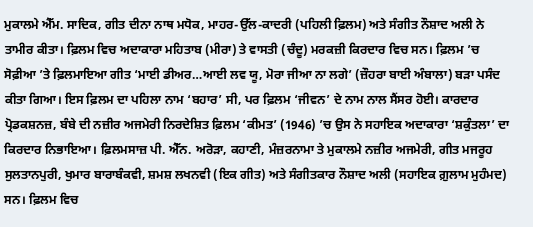ਮੁਕਾਲਮੇ ਐੱਮ. ਸਾਦਿਕ, ਗੀਤ ਦੀਨਾ ਨਾਥ ਮਧੋਕ, ਮਾਹਰ-ਉੱਲ-ਕਾਦਰੀ (ਪਹਿਲੀ ਫ਼ਿਲਮ) ਅਤੇ ਸੰਗੀਤ ਨੌਸ਼ਾਦ ਅਲੀ ਨੇ ਤਾਮੀਰ ਕੀਤਾ। ਫ਼ਿਲਮ ਵਿਚ ਅਦਾਕਾਰਾ ਮਹਿਤਾਬ (ਮੀਰਾ) ਤੇ ਵਾਸਤੀ (ਚੰਦੂ) ਮਰਕਜ਼ੀ ਕਿਰਦਾਰ ਵਿਚ ਸਨ। ਫ਼ਿਲਮ ’ਚ ਸੋਫ਼ੀਆ ’ਤੇ ਫ਼ਿਲਮਾਇਆ ਗੀਤ ‘ਮਾਈ ਡੀਅਰ…ਆਈ ਲਵ ਯੂ, ਮੋਰਾ ਜੀਆ ਨਾ ਲਗੇ’ (ਜ਼ੌਹਰਾ ਬਾਈ ਅੰਬਾਲਾ) ਬੜਾ ਪਸੰਦ ਕੀਤਾ ਗਿਆ। ਇਸ ਫ਼ਿਲਮ ਦਾ ਪਹਿਲਾ ਨਾਮ ‘ਬਹਾਰ’ ਸੀ, ਪਰ ਫ਼ਿਲਮ ‘ਜੀਵਨ’ ਦੇ ਨਾਮ ਨਾਲ ਸੈਂਸਰ ਹੋਈ। ਕਾਰਦਾਰ ਪ੍ਰੋਡਕਸ਼ਨਜ਼, ਬੰਬੇ ਦੀ ਨਜ਼ੀਰ ਅਜਮੇਰੀ ਨਿਰਦੇਸ਼ਿਤ ਫ਼ਿਲਮ ‘ਕੀਮਤ’ (1946) ’ਚ ਉਸ ਨੇ ਸਹਾਇਕ ਅਦਾਕਾਰਾ ‘ਸ਼ਕੁੰਤਲਾ’ ਦਾ ਕਿਰਦਾਰ ਨਿਭਾਇਆ। ਫ਼ਿਲਮਸਾਜ਼ ਪੀ. ਐੱਨ. ਅਰੋੜਾ, ਕਹਾਣੀ, ਮੰਜ਼ਰਨਾਮਾ ਤੇ ਮੁਕਾਲਮੇ ਨਜ਼ੀਰ ਅਜਮੇਰੀ, ਗੀਤ ਮਜਰੂਹ ਸੁਲਤਾਨਪੁਰੀ, ਖੁਮਾਰ ਬਾਰਾਬੰਕਵੀ, ਸ਼ਮਸ਼ ਲਖਨਵੀ (ਇਕ ਗੀਤ) ਅਤੇ ਸੰਗੀਤਕਾਰ ਨੌਸ਼ਾਦ ਅਲੀ (ਸਹਾਇਕ ਗ਼ੁਲਾਮ ਮੁਹੰਮਦ) ਸਨ। ਫ਼ਿਲਮ ਵਿਚ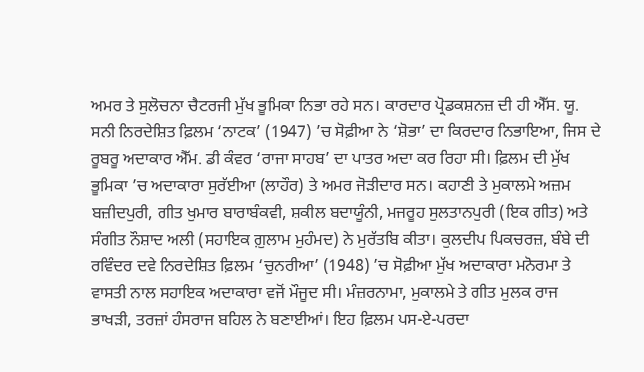ਅਮਰ ਤੇ ਸੁਲੋਚਨਾ ਚੈਟਰਜੀ ਮੁੱਖ ਭੂਮਿਕਾ ਨਿਭਾ ਰਹੇ ਸਨ। ਕਾਰਦਾਰ ਪ੍ਰੋਡਕਸ਼ਨਜ਼ ਦੀ ਹੀ ਐੱਸ. ਯੂ. ਸਨੀ ਨਿਰਦੇਸ਼ਿਤ ਫ਼ਿਲਮ ‘ਨਾਟਕ’ (1947) ’ਚ ਸੋਫ਼ੀਆ ਨੇ ‘ਸ਼ੋਭਾ’ ਦਾ ਕਿਰਦਾਰ ਨਿਭਾਇਆ, ਜਿਸ ਦੇ ਰੂਬਰੂ ਅਦਾਕਾਰ ਐੱਮ. ਡੀ ਕੰਵਰ ‘ਰਾਜਾ ਸਾਹਬ’ ਦਾ ਪਾਤਰ ਅਦਾ ਕਰ ਰਿਹਾ ਸੀ। ਫ਼ਿਲਮ ਦੀ ਮੁੱਖ ਭੂਮਿਕਾ ’ਚ ਅਦਾਕਾਰਾ ਸੁਰੱਈਆ (ਲਾਹੌਰ) ਤੇ ਅਮਰ ਜੋੜੀਦਾਰ ਸਨ। ਕਹਾਣੀ ਤੇ ਮੁਕਾਲਮੇ ਅਜ਼ਮ ਬਜ਼ੀਦਪੁਰੀ, ਗੀਤ ਖੁਮਾਰ ਬਾਰਾਬੰਕਵੀ, ਸ਼ਕੀਲ ਬਦਾਯੂੰਨੀ, ਮਜਰੂਹ ਸੁਲਤਾਨਪੁਰੀ (ਇਕ ਗੀਤ) ਅਤੇ ਸੰਗੀਤ ਨੌਸ਼ਾਦ ਅਲੀ (ਸਹਾਇਕ ਗ਼ੁਲਾਮ ਮੁਹੰਮਦ) ਨੇ ਮੁਰੱਤਬਿ ਕੀਤਾ। ਕੁਲਦੀਪ ਪਿਕਚਰਜ਼, ਬੰਬੇ ਦੀ ਰਵਿੰਦਰ ਦਵੇ ਨਿਰਦੇਸ਼ਿਤ ਫ਼ਿਲਮ ‘ਚੁਨਰੀਆ’ (1948) ’ਚ ਸੋਫ਼ੀਆ ਮੁੱਖ ਅਦਾਕਾਰਾ ਮਨੋਰਮਾ ਤੇ ਵਾਸਤੀ ਨਾਲ ਸਹਾਇਕ ਅਦਾਕਾਰਾ ਵਜੋਂ ਮੌਜੂਦ ਸੀ। ਮੰਜ਼ਰਨਾਮਾ, ਮੁਕਾਲਮੇ ਤੇ ਗੀਤ ਮੁਲਕ ਰਾਜ ਭਾਖੜੀ, ਤਰਜ਼ਾਂ ਹੰਸਰਾਜ ਬਹਿਲ ਨੇ ਬਣਾਈਆਂ। ਇਹ ਫ਼ਿਲਮ ਪਸ-ਏ-ਪਰਦਾ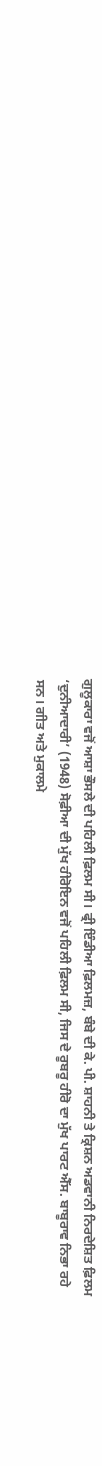ਗੁਲੂਕਾਰਾ ਵਜੋਂ ਆਸ਼ਾ ਭੌਸਲੇ ਦੀ ਪਹਿਲੀ ਫ਼ਿਲਮ ਸੀ। ਫ੍ਰੀ ਇੰਡੀਆ ਫ਼ਿਲਮਜ਼, ਬੰਬੇ ਦੀ ਕੇ. ਪੀ. ਸ਼ਾਹਨੀ ਤੇ ਕ੍ਰਿਸ਼ਨ ਅਡਵਾਨੀ ਨਿਰਦੇਸ਼ਿਤ ਫ਼ਿਲਮ ‘ਦੁਨੀਆਦਾਰੀ’ (1948) ਸੋਫ਼ੀਆ ਦੀ ਮੁੱਖ ਹੀਰੋਇਨ ਵਜੋਂ ਪਹਿਲੀ ਫ਼ਿਲਮ ਸੀ, ਜਿਸ ਦੇ ਰੂਬਰੂ ਹੀਰੋ ਦਾ ਮੁੱਖ ਪਾਰਟ ਐੱਸ. ਬਾਬੂਰਾਵ ਨਿਭਾ ਰਹੇ ਸਨ। ਗੀਤ ਅਤੇ ਮੁਕਾਲਮੇ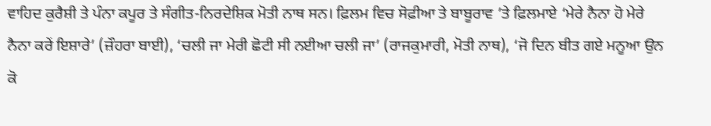ਵਾਹਿਦ ਕੁਰੈਸ਼ੀ ਤੇ ਪੰਨਾ ਕਪੂਰ ਤੇ ਸੰਗੀਤ-ਨਿਰਦੇਸ਼ਿਕ ਮੋਤੀ ਨਾਥ ਸਨ। ਫ਼ਿਲਮ ਵਿਚ ਸੋਫ਼ੀਆ ਤੇ ਬਾਬੂਰਾਵ ’ਤੇ ਫ਼ਿਲਮਾਏ ‘ਮੇਰੇ ਨੈਨਾ ਹੋ ਮੇਰੇ ਨੈਨਾ ਕਰੇਂ ਇਸ਼ਾਰੇ’ (ਜ਼ੌਹਰਾ ਬਾਈ), ‘ਚਲੀ ਜਾ ਮੇਰੀ ਛੋਟੀ ਸੀ ਨਈਆ ਚਲੀ ਜਾ’ (ਰਾਜਕੁਮਾਰੀ, ਮੋਤੀ ਨਾਥ), ‘ਜੋ ਦਿਨ ਬੀਤ ਗਏ ਮਨੂਆ ਉਨ ਕੋ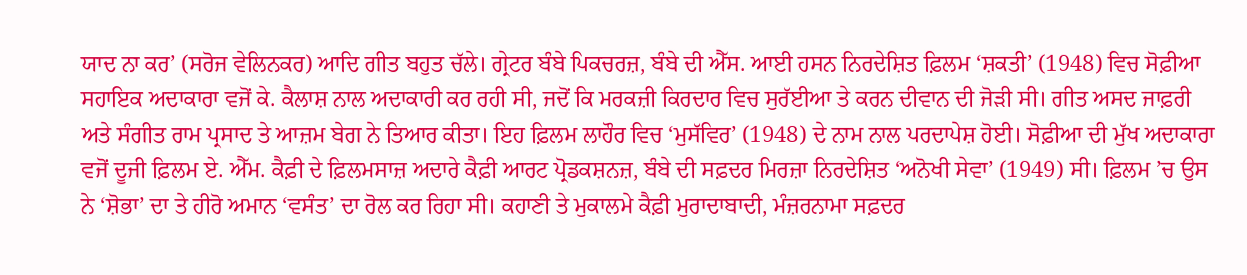ਯਾਦ ਨਾ ਕਰ’ (ਸਰੋਜ ਵੇਲਿਨਕਰ) ਆਦਿ ਗੀਤ ਬਹੁਤ ਚੱਲੇ। ਗ੍ਰੇਟਰ ਬੰਬੇ ਪਿਕਚਰਜ਼, ਬੰਬੇ ਦੀ ਐੱਸ. ਆਈ ਹਸਨ ਨਿਰਦੇਸ਼ਿਤ ਫ਼ਿਲਮ ‘ਸ਼ਕਤੀ’ (1948) ਵਿਚ ਸੋਫ਼ੀਆ ਸਹਾਇਕ ਅਦਾਕਾਰਾ ਵਜੋਂ ਕੇ. ਕੈਲਾਸ਼ ਨਾਲ ਅਦਾਕਾਰੀ ਕਰ ਰਹੀ ਸੀ, ਜਦੋਂ ਕਿ ਮਰਕਜ਼ੀ ਕਿਰਦਾਰ ਵਿਚ ਸੁਰੱਈਆ ਤੇ ਕਰਨ ਦੀਵਾਨ ਦੀ ਜੋੜੀ ਸੀ। ਗੀਤ ਅਸਦ ਜਾਫ਼ਰੀ ਅਤੇ ਸੰਗੀਤ ਰਾਮ ਪ੍ਰਸਾਦ ਤੇ ਆਜ਼ਮ ਬੇਗ ਨੇ ਤਿਆਰ ਕੀਤਾ। ਇਹ ਫ਼ਿਲਮ ਲਾਹੌਰ ਵਿਚ ‘ਮੁਸੱਵਿਰ’ (1948) ਦੇ ਨਾਮ ਨਾਲ ਪਰਦਾਪੇਸ਼ ਹੋਈ। ਸੋਫ਼ੀਆ ਦੀ ਮੁੱਖ ਅਦਾਕਾਰਾ ਵਜੋਂ ਦੂਜੀ ਫ਼ਿਲਮ ਏ. ਐੱਮ. ਕੈਫ਼ੀ ਦੇ ਫ਼ਿਲਮਸਾਜ਼ ਅਦਾਰੇ ਕੈਫ਼ੀ ਆਰਟ ਪ੍ਰੋਡਕਸ਼ਨਜ਼, ਬੰਬੇ ਦੀ ਸਫ਼ਦਰ ਮਿਰਜ਼ਾ ਨਿਰਦੇਸ਼ਿਤ ‘ਅਨੋਖੀ ਸੇਵਾ’ (1949) ਸੀ। ਫ਼ਿਲਮ ’ਚ ਉਸ ਨੇ ‘ਸ਼ੋਭਾ’ ਦਾ ਤੇ ਹੀਰੋ ਅਮਾਨ ‘ਵਸੰਤ’ ਦਾ ਰੋਲ ਕਰ ਰਿਹਾ ਸੀ। ਕਹਾਣੀ ਤੇ ਮੁਕਾਲਮੇ ਕੈਫ਼ੀ ਮੁਰਾਦਾਬਾਦੀ, ਮੰਜ਼ਰਨਾਮਾ ਸਫ਼ਦਰ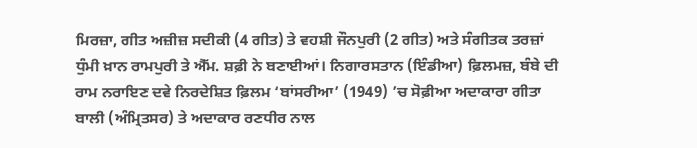ਮਿਰਜ਼ਾ, ਗੀਤ ਅਜ਼ੀਜ਼ ਸਦੀਕੀ (4 ਗੀਤ) ਤੇ ਵਹਸ਼ੀ ਜੌਨਪੁਰੀ (2 ਗੀਤ) ਅਤੇ ਸੰਗੀਤਕ ਤਰਜ਼ਾਂ ਧੁੰਮੀ ਖ਼ਾਨ ਰਾਮਪੁਰੀ ਤੇ ਐੱਮ. ਸ਼ਫ਼ੀ ਨੇ ਬਣਾਈਆਂ। ਨਿਗਾਰਸਤਾਨ (ਇੰਡੀਆ) ਫ਼ਿਲਮਜ਼, ਬੰਬੇ ਦੀ ਰਾਮ ਨਰਾਇਣ ਦਵੇ ਨਿਰਦੇਸ਼ਿਤ ਫ਼ਿਲਮ ‘ਬਾਂਸਰੀਆ’ (1949) ’ਚ ਸੋਫ਼ੀਆ ਅਦਾਕਾਰਾ ਗੀਤਾ ਬਾਲੀ (ਅੰਮ੍ਰਿਤਸਰ) ਤੇ ਅਦਾਕਾਰ ਰਣਧੀਰ ਨਾਲ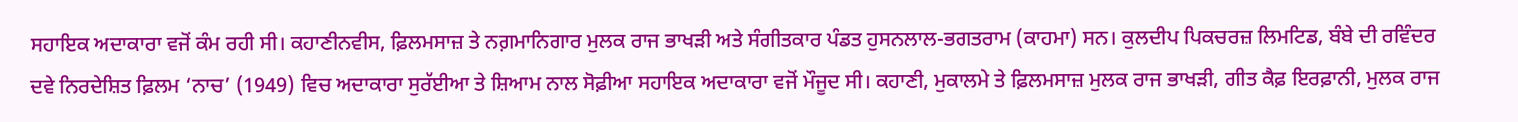ਸਹਾਇਕ ਅਦਾਕਾਰਾ ਵਜੋਂ ਕੰਮ ਰਹੀ ਸੀ। ਕਹਾਣੀਨਵੀਸ, ਫ਼ਿਲਮਸਾਜ਼ ਤੇ ਨਗ਼ਮਾਨਿਗਾਰ ਮੁਲਕ ਰਾਜ ਭਾਖੜੀ ਅਤੇ ਸੰਗੀਤਕਾਰ ਪੰਡਤ ਹੁਸਨਲਾਲ-ਭਗਤਰਾਮ (ਕਾਹਮਾ) ਸਨ। ਕੁਲਦੀਪ ਪਿਕਚਰਜ਼ ਲਿਮਟਿਡ, ਬੰਬੇ ਦੀ ਰਵਿੰਦਰ ਦਵੇ ਨਿਰਦੇਸ਼ਿਤ ਫ਼ਿਲਮ ‘ਨਾਚ’ (1949) ਵਿਚ ਅਦਾਕਾਰਾ ਸੁਰੱਈਆ ਤੇ ਸ਼ਿਆਮ ਨਾਲ ਸੋਫ਼ੀਆ ਸਹਾਇਕ ਅਦਾਕਾਰਾ ਵਜੋਂ ਮੌਜੂਦ ਸੀ। ਕਹਾਣੀ, ਮੁਕਾਲਮੇ ਤੇ ਫ਼ਿਲਮਸਾਜ਼ ਮੁਲਕ ਰਾਜ ਭਾਖੜੀ, ਗੀਤ ਕੈਫ਼ ਇਰਫ਼ਾਨੀ, ਮੁਲਕ ਰਾਜ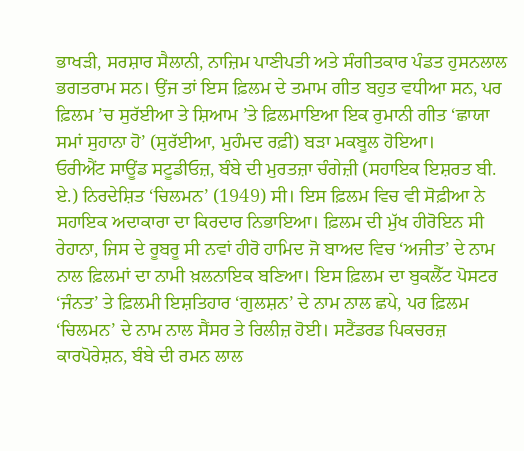ਭਾਖੜੀ, ਸਰਸ਼ਾਰ ਸੈਲਾਨੀ, ਨਾਜ਼ਿਮ ਪਾਣੀਪਤੀ ਅਤੇ ਸੰਗੀਤਕਾਰ ਪੰਡਤ ਹੁਸਨਲਾਲ ਭਗਤਰਾਮ ਸਨ। ਉਂਜ ਤਾਂ ਇਸ ਫ਼ਿਲਮ ਦੇ ਤਮਾਮ ਗੀਤ ਬਹੁਤ ਵਧੀਆ ਸਨ, ਪਰ ਫ਼ਿਲਮ ’ਚ ਸੁਰੱਈਆ ਤੇ ਸ਼ਿਆਮ ’ਤੇ ਫ਼ਿਲਮਾਇਆ ਇਕ ਰੁਮਾਨੀ ਗੀਤ ‘ਛਾਯਾ ਸਮਾਂ ਸੁਹਾਨਾ ਹੋ’ (ਸੁਰੱਈਆ, ਮੁਹੰਮਦ ਰਫ਼ੀ) ਬੜਾ ਮਕਬੂਲ ਹੋਇਆ।
ਓਰੀਐਂਟ ਸਾਊਂਡ ਸਟੂਡੀਓਜ਼, ਬੰਬੇ ਦੀ ਮੁਰਤਜ਼ਾ ਚੰਗੇਜ਼ੀ (ਸਹਾਇਕ ਇਸ਼ਰਤ ਬੀ. ਏ.) ਨਿਰਦੇਸ਼ਿਤ ‘ਚਿਲਮਨ’ (1949) ਸੀ। ਇਸ ਫ਼ਿਲਮ ਵਿਚ ਵੀ ਸੋਫ਼ੀਆ ਨੇ ਸਹਾਇਕ ਅਦਾਕਾਰਾ ਦਾ ਕਿਰਦਾਰ ਨਿਭਾਇਆ। ਫ਼ਿਲਮ ਦੀ ਮੁੱਖ ਹੀਰੋਇਨ ਸੀ ਰੇਹਾਨਾ, ਜਿਸ ਦੇ ਰੂਬਰੂ ਸੀ ਨਵਾਂ ਹੀਰੋ ਹਾਮਿਦ ਜੋ ਬਾਅਦ ਵਿਚ ‘ਅਜੀਤ’ ਦੇ ਨਾਮ ਨਾਲ ਫ਼ਿਲਮਾਂ ਦਾ ਨਾਮੀ ਖ਼ਲਨਾਇਕ ਬਣਿਆ। ਇਸ ਫ਼ਿਲਮ ਦਾ ਬੁਕਲੈੱਟ ਪੋਸਟਰ ‘ਜੰਨਤ’ ਤੇ ਫ਼ਿਲਮੀ ਇਸ਼ਤਿਹਾਰ ‘ਗੁਲਸ਼ਨ’ ਦੇ ਨਾਮ ਨਾਲ ਛਪੇ, ਪਰ ਫ਼ਿਲਮ ‘ਚਿਲਮਨ’ ਦੇ ਨਾਮ ਨਾਲ ਸੈਂਸਰ ਤੇ ਰਿਲੀਜ਼ ਹੋਈ। ਸਟੈਂਡਰਡ ਪਿਕਚਰਜ਼ ਕਾਰਪੋਰੇਸ਼ਨ, ਬੰਬੇ ਦੀ ਰਮਨ ਲਾਲ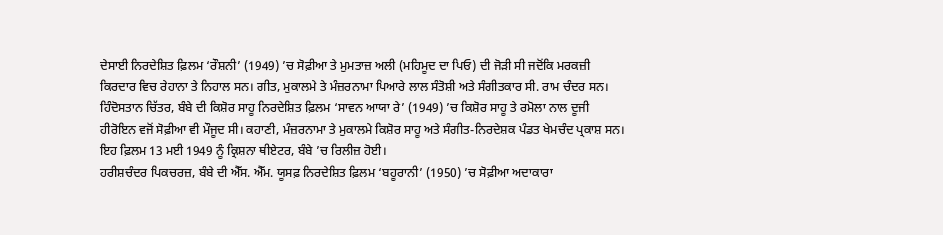ਦੇਸਾਈ ਨਿਰਦੇਸ਼ਿਤ ਫ਼ਿਲਮ ‘ਰੌਸ਼ਨੀ’ (1949) ’ਚ ਸੋਫ਼ੀਆ ਤੇ ਮੁਮਤਾਜ਼ ਅਲੀ (ਮਹਿਮੂਦ ਦਾ ਪਿਓ) ਦੀ ਜੋੜੀ ਸੀ ਜਦੋਂਕਿ ਮਰਕਜ਼ੀ ਕਿਰਦਾਰ ਵਿਚ ਰੇਹਾਨਾ ਤੇ ਨਿਹਾਲ ਸਨ। ਗੀਤ, ਮੁਕਾਲਮੇ ਤੇ ਮੰਜ਼ਰਨਾਮਾ ਪਿਆਰੇ ਲਾਲ ਸੰਤੋਸ਼ੀ ਅਤੇ ਸੰਗੀਤਕਾਰ ਸੀ. ਰਾਮ ਚੰਦਰ ਸਨ। ਹਿੰਦੋਸਤਾਨ ਚਿੱਤਰ, ਬੰਬੇ ਦੀ ਕਿਸ਼ੋਰ ਸਾਹੂ ਨਿਰਦੇਸ਼ਿਤ ਫ਼ਿਲਮ ‘ਸਾਵਨ ਆਯਾ ਰੇ’ (1949) ’ਚ ਕਿਸ਼ੋਰ ਸਾਹੂ ਤੇ ਰਮੋਲਾ ਨਾਲ ਦੂਜੀ ਹੀਰੋਇਨ ਵਜੋਂ ਸੋਫ਼ੀਆ ਵੀ ਮੌਜੂਦ ਸੀ। ਕਹਾਣੀ, ਮੰਜ਼ਰਨਾਮਾ ਤੇ ਮੁਕਾਲਮੇ ਕਿਸ਼ੋਰ ਸਾਹੂ ਅਤੇ ਸੰਗੀਤ-ਨਿਰਦੇਸ਼ਕ ਪੰਡਤ ਖੇਮਚੰਦ ਪ੍ਰਕਾਸ਼ ਸਨ। ਇਹ ਫ਼ਿਲਮ 13 ਮਈ 1949 ਨੂੰ ਕ੍ਰਿਸ਼ਨਾ ਥੀਏਟਰ, ਬੰਬੇ ’ਚ ਰਿਲੀਜ਼ ਹੋਈ।
ਹਰੀਸ਼ਚੰਦਰ ਪਿਕਚਰਜ਼, ਬੰਬੇ ਦੀ ਐੱਸ. ਐੱਮ. ਯੂਸਫ਼ ਨਿਰਦੇਸ਼ਿਤ ਫ਼ਿਲਮ ‘ਬਹੂਰਾਨੀ’ (1950) ’ਚ ਸੋਫ਼ੀਆ ਅਦਾਕਾਰਾ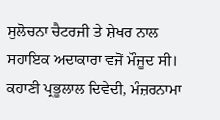ਸੁਲੋਚਨਾ ਚੈਟਰਜੀ ਤੇ ਸ਼ੇਖਰ ਨਾਲ ਸਹਾਇਕ ਅਦਾਕਾਰਾ ਵਜੋਂ ਮੌਜੂਦ ਸੀ। ਕਹਾਣੀ ਪ੍ਰਭੂਲਾਲ ਦਿਵੇਦੀ, ਮੰਜ਼ਰਨਾਮਾ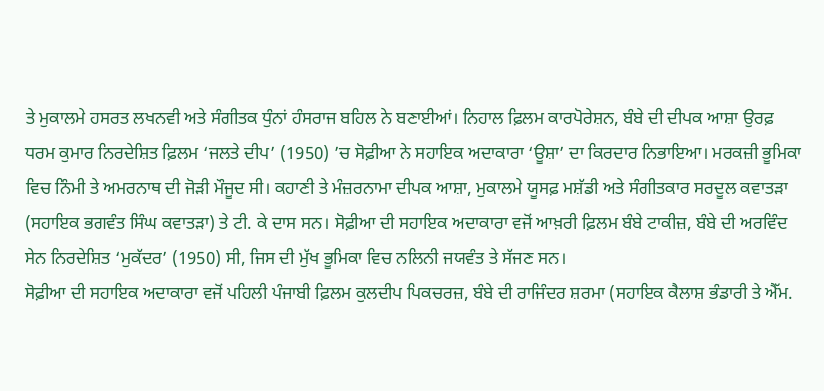ਤੇ ਮੁਕਾਲਮੇ ਹਸਰਤ ਲਖਨਵੀ ਅਤੇ ਸੰਗੀਤਕ ਧੁੰਨਾਂ ਹੰਸਰਾਜ ਬਹਿਲ ਨੇ ਬਣਾਈਆਂ। ਨਿਹਾਲ ਫ਼ਿਲਮ ਕਾਰਪੋਰੇਸ਼ਨ, ਬੰਬੇ ਦੀ ਦੀਪਕ ਆਸ਼ਾ ਉਰਫ਼ ਧਰਮ ਕੁਮਾਰ ਨਿਰਦੇਸ਼ਿਤ ਫ਼ਿਲਮ ‘ਜਲਤੇ ਦੀਪ’ (1950) ’ਚ ਸੋਫ਼ੀਆ ਨੇ ਸਹਾਇਕ ਅਦਾਕਾਰਾ ‘ਊਸ਼ਾ’ ਦਾ ਕਿਰਦਾਰ ਨਿਭਾਇਆ। ਮਰਕਜ਼ੀ ਭੂਮਿਕਾ ਵਿਚ ਨਿੰਮੀ ਤੇ ਅਮਰਨਾਥ ਦੀ ਜੋੜੀ ਮੌਜੂਦ ਸੀ। ਕਹਾਣੀ ਤੇ ਮੰਜ਼ਰਨਾਮਾ ਦੀਪਕ ਆਸ਼ਾ, ਮੁਕਾਲਮੇ ਯੂਸਫ਼ ਮਸ਼ੱਡੀ ਅਤੇ ਸੰਗੀਤਕਾਰ ਸਰਦੂਲ ਕਵਾਤੜਾ (ਸਹਾਇਕ ਭਗਵੰਤ ਸਿੰਘ ਕਵਾਤੜਾ) ਤੇ ਟੀ. ਕੇ ਦਾਸ ਸਨ। ਸੋਫ਼ੀਆ ਦੀ ਸਹਾਇਕ ਅਦਾਕਾਰਾ ਵਜੋਂ ਆਖ਼ਰੀ ਫ਼ਿਲਮ ਬੰਬੇ ਟਾਕੀਜ਼, ਬੰਬੇ ਦੀ ਅਰਵਿੰਦ ਸੇਨ ਨਿਰਦੇਸ਼ਿਤ ‘ਮੁਕੱਦਰ’ (1950) ਸੀ, ਜਿਸ ਦੀ ਮੁੱਖ ਭੂਮਿਕਾ ਵਿਚ ਨਲਿਨੀ ਜਯਵੰਤ ਤੇ ਸੱਜਣ ਸਨ।
ਸੋਫ਼ੀਆ ਦੀ ਸਹਾਇਕ ਅਦਾਕਾਰਾ ਵਜੋਂ ਪਹਿਲੀ ਪੰਜਾਬੀ ਫ਼ਿਲਮ ਕੁਲਦੀਪ ਪਿਕਚਰਜ਼, ਬੰਬੇ ਦੀ ਰਾਜਿੰਦਰ ਸ਼ਰਮਾ (ਸਹਾਇਕ ਕੈਲਾਸ਼ ਭੰਡਾਰੀ ਤੇ ਐੱਮ.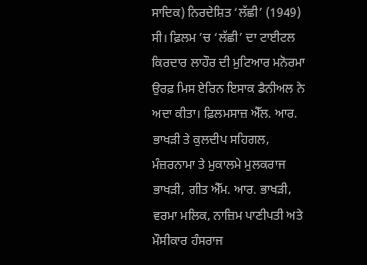ਸਾਦਿਕ) ਨਿਰਦੇਸ਼ਿਤ ‘ਲੱਛੀ’ (1949) ਸੀ। ਫ਼ਿਲਮ ’ਚ ‘ਲੱਛੀ’ ਦਾ ਟਾਈਟਲ ਕਿਰਦਾਰ ਲਾਹੌਰ ਦੀ ਮੁਟਿਆਰ ਮਨੋਰਮਾ ਉਰਫ਼ ਮਿਸ ਏਰਿਨ ਇਸਾਕ ਡੈਨੀਅਲ ਨੇ ਅਦਾ ਕੀਤਾ। ਫ਼ਿਲਮਸਾਜ਼ ਐੱਲ. ਆਰ. ਭਾਖੜੀ ਤੇ ਕੁਲਦੀਪ ਸਹਿਗਲ, ਮੰਜ਼ਰਨਾਮਾ ਤੇ ਮੁਕਾਲਮੇ ਮੁਲਕਰਾਜ ਭਾਖੜੀ, ਗੀਤ ਐੱਮ. ਆਰ. ਭਾਖੜੀ, ਵਰਮਾ ਮਲਿਕ, ਨਾਜ਼ਿਮ ਪਾਣੀਪਤੀ ਅਤੇ ਮੌਸੀਕਾਰ ਹੰਸਰਾਜ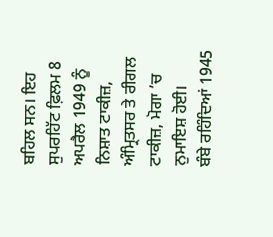ਬਹਿਲ ਸਨ। ਇਹ ਸੁਪਰਹਿੱਟ ਫ਼ਿਲਮ 8 ਅਪਰੈਲ 1949 ਨੂੰ ਨਿਸ਼ਾਤ ਟਾਕੀਜ਼, ਅੰਮ੍ਰਿਤਸਰ ਤੇ ਰੀਗਲ ਟਾਕੀਜ਼, ਮੋਗਾ ’ਚ ਨੁਮਾਇਸ਼ ਹੋਈ।
ਬੰਬੇ ਰਹਿੰਦਿਆਂ 1945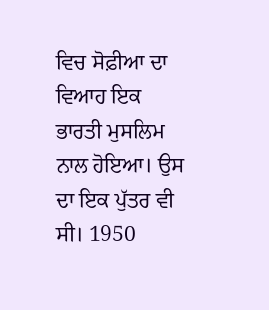ਵਿਚ ਸੋਫ਼ੀਆ ਦਾ ਵਿਆਹ ਇਕ ਭਾਰਤੀ ਮੁਸਲਿਮ ਨਾਲ ਹੋਇਆ। ਉਸ ਦਾ ਇਕ ਪੁੱਤਰ ਵੀ ਸੀ। 1950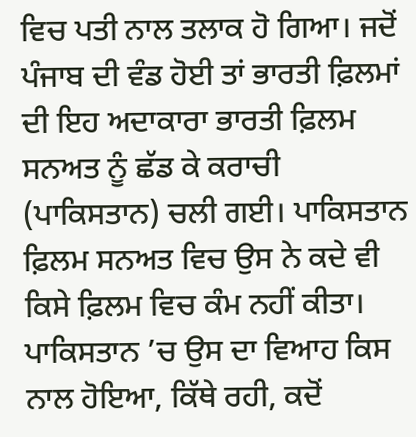ਵਿਚ ਪਤੀ ਨਾਲ ਤਲਾਕ ਹੋ ਗਿਆ। ਜਦੋਂ ਪੰਜਾਬ ਦੀ ਵੰਡ ਹੋਈ ਤਾਂ ਭਾਰਤੀ ਫ਼ਿਲਮਾਂ ਦੀ ਇਹ ਅਦਾਕਾਰਾ ਭਾਰਤੀ ਫ਼ਿਲਮ ਸਨਅਤ ਨੂੰ ਛੱਡ ਕੇ ਕਰਾਚੀ (ਪਾਕਿਸਤਾਨ) ਚਲੀ ਗਈ। ਪਾਕਿਸਤਾਨ ਫ਼ਿਲਮ ਸਨਅਤ ਵਿਚ ਉਸ ਨੇ ਕਦੇ ਵੀ ਕਿਸੇ ਫ਼ਿਲਮ ਵਿਚ ਕੰਮ ਨਹੀਂ ਕੀਤਾ। ਪਾਕਿਸਤਾਨ ’ਚ ਉਸ ਦਾ ਵਿਆਹ ਕਿਸ ਨਾਲ ਹੋਇਆ, ਕਿੱਥੇ ਰਹੀ, ਕਦੋਂ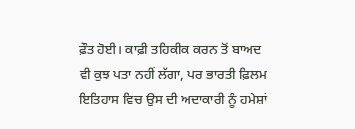ਫ਼ੌਤ ਹੋਈ। ਕਾਫ਼ੀ ਤਹਿਕੀਕ ਕਰਨ ਤੋਂ ਬਾਅਦ ਵੀ ਕੁਝ ਪਤਾ ਨਹੀਂ ਲੱਗਾ, ਪਰ ਭਾਰਤੀ ਫ਼ਿਲਮ ਇਤਿਹਾਸ ਵਿਚ ਉਸ ਦੀ ਅਦਾਕਾਰੀ ਨੂੰ ਹਮੇਸ਼ਾਂ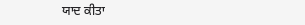ਯਾਦ ਕੀਤਾ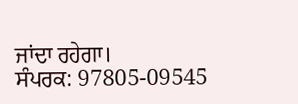ਜਾਂਦਾ ਰਹੇਗਾ।
ਸੰਪਰਕ: 97805-09545